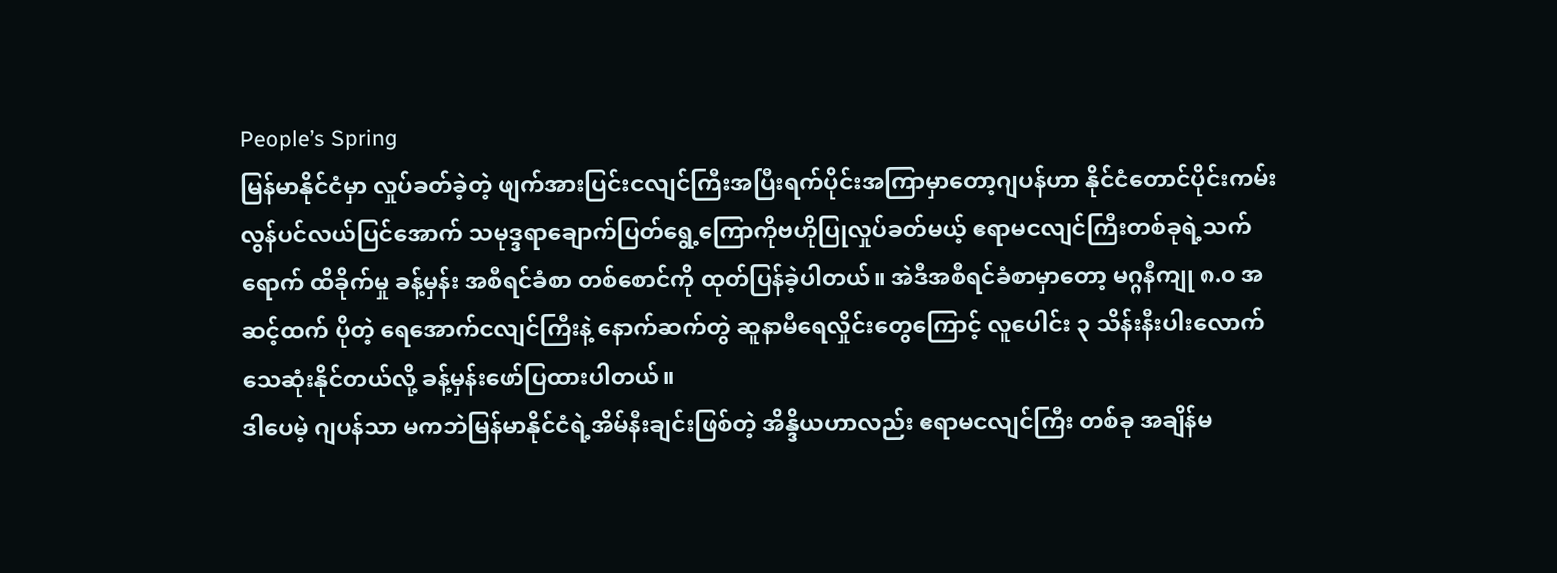People’s Spring
မြန်မာနိုင်ငံမှာ လှုပ်ခတ်ခဲ့တဲ့ ဖျက်အားပြင်းငလျင်ကြီးအပြီးရက်ပိုင်းအကြာမှာတော့ဂျပန်ဟာ နိုင်ငံတောင်ပိုင်းကမ်းလွန်ပင်လယ်ပြင်အောက် သမုဒ္ဒရာချောက်ပြတ်ရွေ့ကြောကိုဗဟိုပြုလှုပ်ခတ်မယ့် ဧရာမငလျင်ကြီးတစ်ခုရဲ့သက်ရောက် ထိခိုက်မှု ခန့်မှန်း အစီရင်ခံစာ တစ်စောင်ကို ထုတ်ပြန်ခဲ့ပါတယ်။ အဲဒီအစီရင်ခံစာမှာတော့ မဂ္ဂနီကျု ၈.၀ အဆင့်ထက် ပိုတဲ့ ရေအောက်ငလျင်ကြီးနဲ့ နောက်ဆက်တွဲ ဆူနာမီရေလှိုင်းတွေကြောင့် လူပေါင်း ၃ သိန်းနီးပါးလောက် သေဆုံးနိုင်တယ်လို့ ခန့်မှန်းဖော်ပြထားပါတယ်။
ဒါပေမဲ့ ဂျပန်သာ မကဘဲမြန်မာနိုင်ငံရဲ့အိမ်နီးချင်းဖြစ်တဲ့ အိန္ဒိယဟာလည်း ဧရာမငလျင်ကြီး တစ်ခု အချိန်မ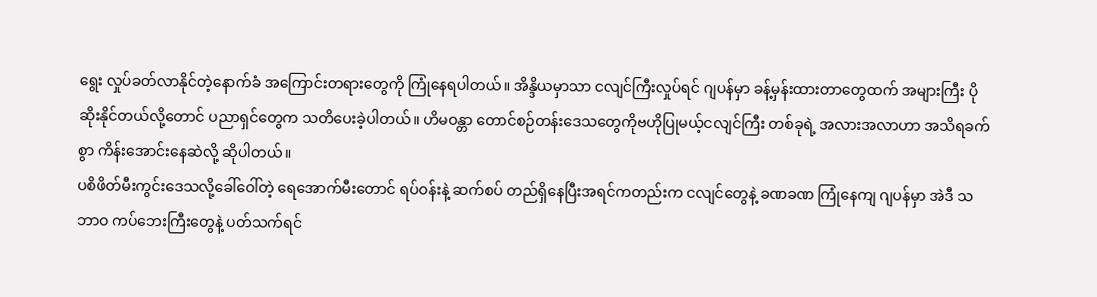ရွေး လှုပ်ခတ်လာနိုင်တဲ့နောက်ခံ အကြောင်းတရားတွေကို ကြုံနေရပါတယ်။ အိန္ဒိယမှာသာ ငလျင်ကြီးလှုပ်ရင် ဂျပန်မှာ ခန့်မှန်းထားတာတွေထက် အများကြီး ပိုဆိုးနိုင်တယ်လို့တောင် ပညာရှင်တွေက သတိပေးခဲ့ပါတယ်။ ဟိမဝန္တာ တောင်စဉ်တန်းဒေသတွေကိုဗဟိုပြုမယ့်ငလျင်ကြီး တစ်ခုရဲ့ အလားအလာဟာ အသိရခက်စွာ ကိန်းအောင်းနေဆဲလို့ ဆိုပါတယ်။
ပစိဖိတ်မီးကွင်းဒေသလို့ခေါ်ဝေါ်တဲ့ ရေအောက်မီးတောင် ရပ်ဝန်းနဲ့ ဆက်စပ် တည်ရှိနေပြီးအရင်ကတည်းက ငလျင်တွေနဲ့ ခဏခဏ ကြုံနေကျ ဂျပန်မှာ အဲဒီ သဘာဝ ကပ်ဘေးကြီးတွေနဲ့ ပတ်သက်ရင်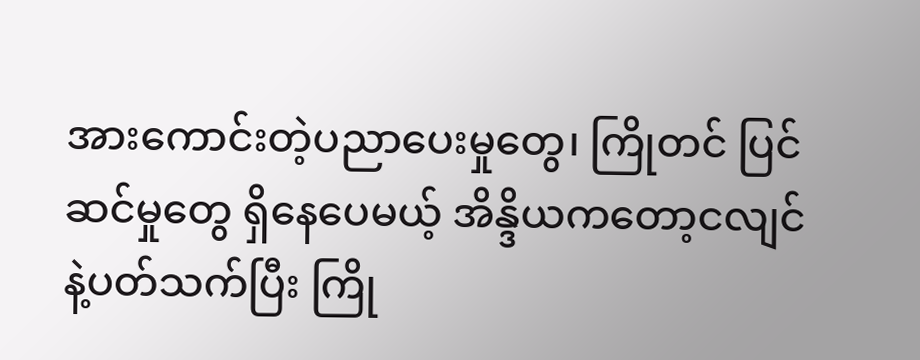အားကောင်းတဲ့ပညာပေးမှုတွေ၊ ကြိုတင် ပြင်ဆင်မှုတွေ ရှိနေပေမယ့် အိန္ဒိယကတော့ငလျင်နဲ့ပတ်သက်ပြီး ကြို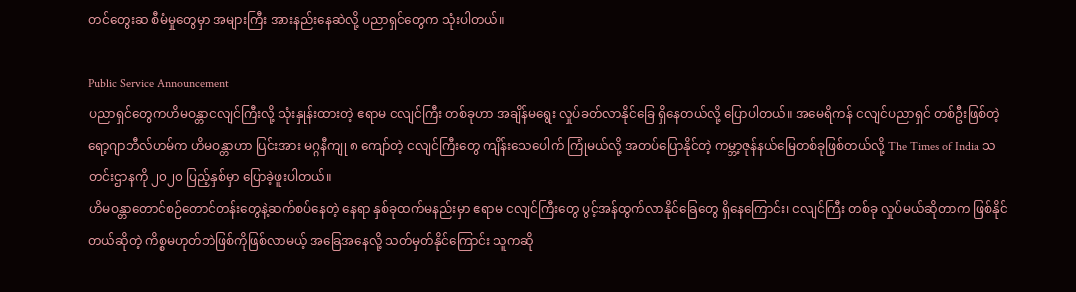တင်တွေးဆ စီမံမှုတွေမှာ အများကြီး အားနည်းနေဆဲလို့ ပညာရှင်တွေက သုံးပါတယ်။

Public Service Announcement
ပညာရှင်တွေကဟိမဝန္တာငလျင်ကြီးလို့ သုံးနှုန်းထားတဲ့ ဧရာမ ငလျင်ကြီး တစ်ခုဟာ အချိန်မရွေး လှုပ်ခတ်လာနိုင်ခြေ ရှိနေတယ်လို့ ပြောပါတယ်။ အမေရိကန် ငလျင်ပညာရှင် တစ်ဦးဖြစ်တဲ့ ရော့ဂျာဘီလ်ဟမ်က ဟိမဝန္တာဟာ ပြင်းအား မဂ္ဂနီကျု ၈ ကျော်တဲ့ ငလျင်ကြီးတွေ ကျိန်းသေပေါက် ကြုံမယ်လို့ အတပ်ပြောနိုင်တဲ့ ကမ္ဘာ့ဇုန်နယ်မြေတစ်ခုဖြစ်တယ်လို့ The Times of India သတင်းဌာနကို ၂၀၂၀ ပြည့်နှစ်မှာ ပြောခဲ့ဖူးပါတယ်။
ဟိမဝန္တာတောင်စဉ်တောင်တန်းတွေနဲ့ဆက်စပ်နေတဲ့ နေရာ နှစ်ခုထက်မနည်းမှာ ဧရာမ ငလျင်ကြီးတွေ ပွင့်အန်ထွက်လာနိုင်ခြေတွေ ရှိနေကြောင်း၊ ငလျင်ကြီး တစ်ခု လှုပ်မယ်ဆိုတာက ဖြစ်နိုင်တယ်ဆိုတဲ့ ကိစ္စမဟုတ်ဘဲဖြစ်ကိုဖြစ်လာမယ့် အခြေအနေလို့ သတ်မှတ်နိုင်ကြောင်း သူကဆို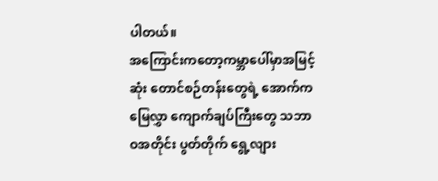ပါတယ်။
အကြောင်းကတော့ကမ္ဘာပေါ်မှာအမြင့်ဆုံး တောင်စဉ်တန်းတွေရဲ့ အောက်က မြေလွှာ ကျောက်ချပ်ကြီးတွေ သဘာဝအတိုင်း ပွတ်တိုက် ရွေ့လျား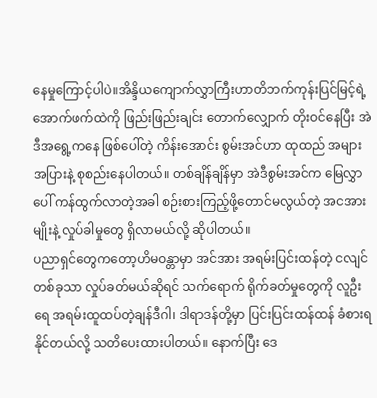နေမှုကြောင့်ပါပဲ။အိန္ဒိယကျောက်လွှာကြီးဟာတိဘက်ကုန်းပြင်မြင့်ရဲ့ အောက်ဖက်ထဲကို ဖြည်းဖြည်းချင်း တောက်လျှောက် တိုးဝင်နေပြီး အဲဒီအရွေ့ကနေ ဖြစ်ပေါ်တဲ့ ကိန်းအောင်း စွမ်းအင်ဟာ ထုထည် အများအပြားနဲ့ စုစည်းနေပါတယ်။ တစ်ချိန်ချိန်မှာ အဲဒီစွမ်းအင်က မြေလွှာပေါ် ကန်ထွက်လာတဲ့အခါ စဉ်းစားကြည့်ဖို့တောင်မလွယ်တဲ့ အငအားမျိုးနဲ့ လှုပ်ခါမှုတွေ ရှိလာမယ်လို့ ဆိုပါတယ်။
ပညာရှင်တွေကတော့ဟိမဝန္တာမှာ အင်အား အရမ်းပြင်းထန်တဲ့ ငလျင်တစ်ခုသာ လှုပ်ခတ်မယ်ဆိုရင် သက်ရောက် ရိုက်ခတ်မှုတွေကို လူဦးရေ အရမ်းထူထပ်တဲ့ချန်ဒီဂါ၊ ဒါရာဒန်တို့မှာ ပြင်းပြင်းထန်ထန် ခံစားရနိုင်တယ်လို့ သတိပေးထားပါတယ်။ နောက်ပြီး ဒေ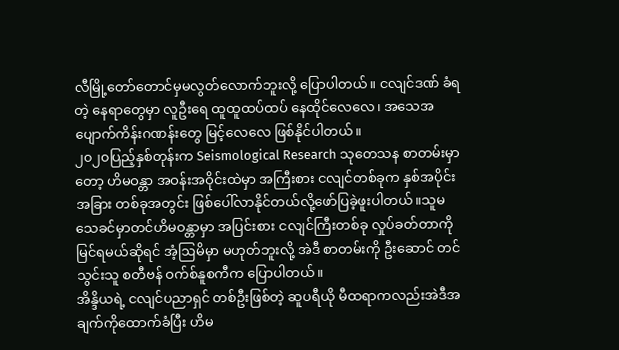လီမြို့တော်တောင်မှမလွတ်လောက်ဘူးလို့ ပြောပါတယ်။ ငလျင်ဒဏ် ခံရတဲ့ နေရာတွေမှာ လူဦးရေ ထူထူထပ်ထပ် နေထိုင်လေလေ၊ အသေအပျောက်ကိန်းဂဏန်းတွေ မြင့်လေလေ ဖြစ်နိုင်ပါတယ်။
၂၀၂၀ပြည့်နှစ်တုန်းက Seismological Research သုတေသန စာတမ်းမှာတော့ ဟိမဝန္တာ အဝန်းအဝိုင်းထဲမှာ အကြီးစား ငလျင်တစ်ခုက နှစ်အပိုင်းအခြား တစ်ခုအတွင်း ဖြစ်ပေါ်လာနိုင်တယ်လို့ဖော်ပြခဲ့ဖူးပါတယ်။သူမသေခင်မှာတင်ဟိမဝန္တာမှာ အပြင်းစား ငလျင်ကြီးတစ်ခု လှုပ်ခတ်တာကို မြင်ရမယ်ဆိုရင် အံ့ဩမိမှာ မဟုတ်ဘူးလို့ အဲဒီ စာတမ်းကို ဦးဆောင် တင်သွင်းသူ စတီဗန် ဝက်စ်နူစကီက ပြောပါတယ်။
အိန္ဒိယရဲ့ ငလျင်ပညာရှင် တစ်ဦးဖြစ်တဲ့ ဆူပရီယို မီထရာကလည်းအဲဒီအချက်ကိုထောက်ခံပြီး ဟိမ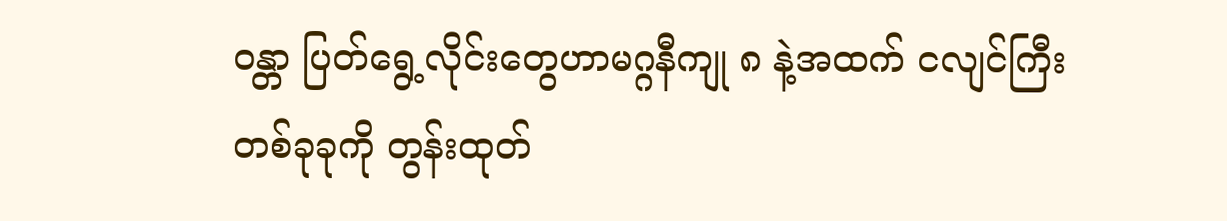ဝန္တာ ပြတ်ရွေ့လိုင်းတွေဟာမဂ္ဂနီကျု ၈ နဲ့အထက် ငလျင်ကြီးတစ်ခုခုကို တွန်းထုတ်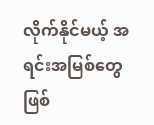လိုက်နိုင်မယ့် အရင်းအမြစ်တွေ ဖြစ်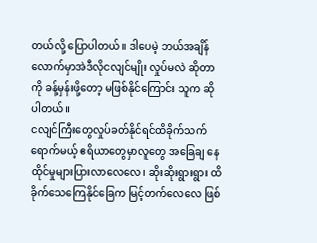တယ်လို့ ပြောပါတယ်။ ဒါပေမဲ့ ဘယ်အချိန်လောက်မှာအဲဒီလိုငလျင်မျိုး လှုပ်မလဲ ဆိုတာကို ခန့်မှန်းဖို့တော့ မဖြစ်နိုင်ကြောင်း သူက ဆိုပါတယ်။
ငလျင်ကြီးတွေလှုပ်ခတ်နိုင်ရင်ထိခိုက်သက်ရောက်မယ့် ဧရိယာတွေမှာလူတွေ အခြေချ နေထိုင်မှုများပြားလာလေလေ၊ ဆိုးဆိုးရွားရွား ထိခိုက်သေကြေနိုင်ခြေက မြင့်တက်လေလေ ဖြစ်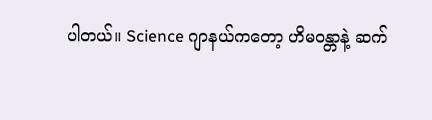ပါတယ်။ Science ဂျာနယ်ကတော့ ဟိမဝန္တာနဲ့ ဆက်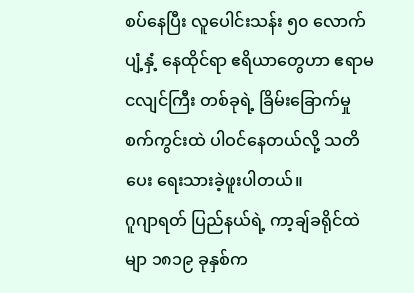စပ်နေပြီး လူပေါင်းသန်း ၅၀ လောက် ပျံ့နှံ့ နေထိုင်ရာ ဧရိယာတွေဟာ ဧရာမ ငလျင်ကြီး တစ်ခုရဲ့ ခြိမ်းခြောက်မှု စက်ကွင်းထဲ ပါဝင်နေတယ်လို့ သတိပေး ရေးသားခဲ့ဖူးပါတယ်။
ဂူဂျာရတ် ပြည်နယ်ရဲ့ ကာ့ချ်ခရိုင်ထဲမျာ ၁၈၁၉ ခုနှစ်က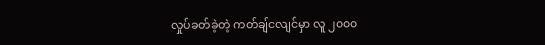လှုပ်ခတ်ခဲ့တဲ့ ကတ်ချ်ငလျင်မှာ လူ ၂၀၀၀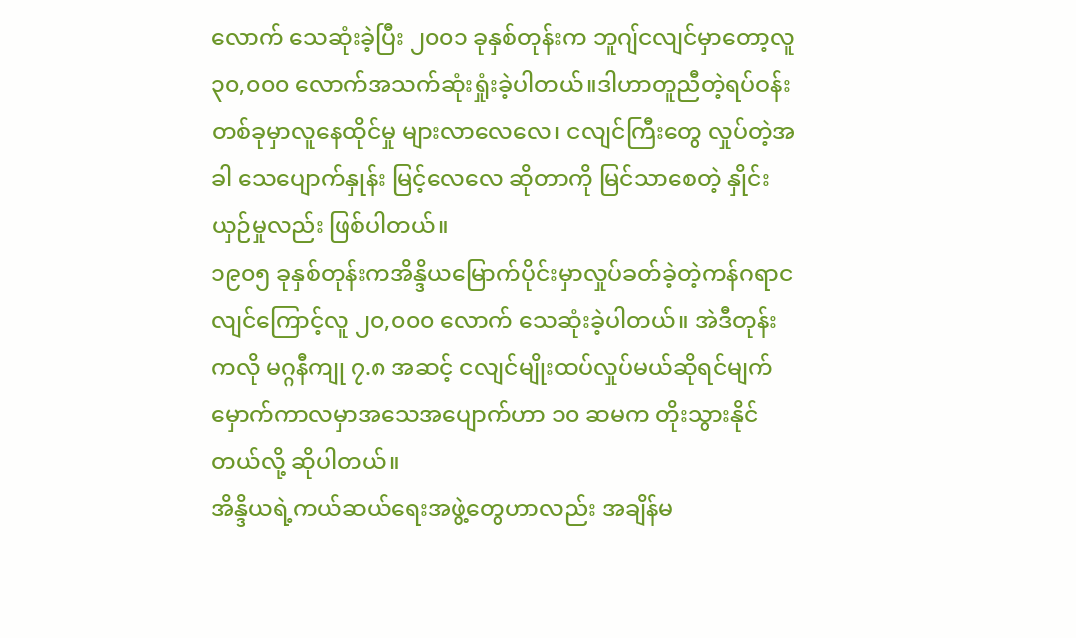လောက် သေဆုံးခဲ့ပြီး ၂၀၀၁ ခုနှစ်တုန်းက ဘူဂျ်ငလျင်မှာတော့လူ ၃၀,၀၀၀ လောက်အသက်ဆုံးရှုံးခဲ့ပါတယ်။ဒါဟာတူညီတဲ့ရပ်ဝန်းတစ်ခုမှာလူနေထိုင်မှု များလာလေလေ၊ ငလျင်ကြီးတွေ လှုပ်တဲ့အခါ သေပျောက်နှုန်း မြင့်လေလေ ဆိုတာကို မြင်သာစေတဲ့ နှိုင်းယှဉ်မှုလည်း ဖြစ်ပါတယ်။
၁၉၀၅ ခုနှစ်တုန်းကအိန္ဒိယမြောက်ပိုင်းမှာလှုပ်ခတ်ခဲ့တဲ့ကန်ဂရာငလျင်ကြောင့်လူ ၂၀,၀၀၀ လောက် သေဆုံးခဲ့ပါတယ်။ အဲဒီတုန်းကလို မဂ္ဂနီကျု ၇.၈ အဆင့် ငလျင်မျိုးထပ်လှုပ်မယ်ဆိုရင်မျက်မှောက်ကာလမှာအသေအပျောက်ဟာ ၁၀ ဆမက တိုးသွားနိုင်တယ်လို့ ဆိုပါတယ်။
အိန္ဒိယရဲ့ကယ်ဆယ်ရေးအဖွဲ့တွေဟာလည်း အချိန်မ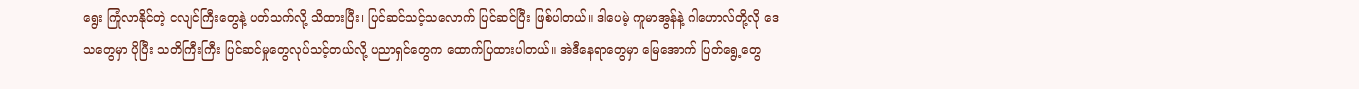ရွေး ကြုံလာနိုင်တဲ့ ငလျင်ကြီးတွေနဲ့ ပတ်သက်လို့ သိထားပြီး၊ ပြင်ဆင်သင့်သလောက် ပြင်ဆင်ပြီး ဖြစ်ပါတယ်။ ဒါပေမဲ့ ကူမာအွန်နဲ့ ဂါဟောလ်တို့လို ဒေသတွေမှာ ပိုပြီး သတိကြီးကြီး ပြင်ဆင်မှုတွေလုပ်သင့်တယ်လို့ ပညာရှင်တွေက ထောက်ပြထားပါတယ်။ အဲဒီနေရာတွေမှာ မြေအောက် ပြတ်ရွေ့တွေ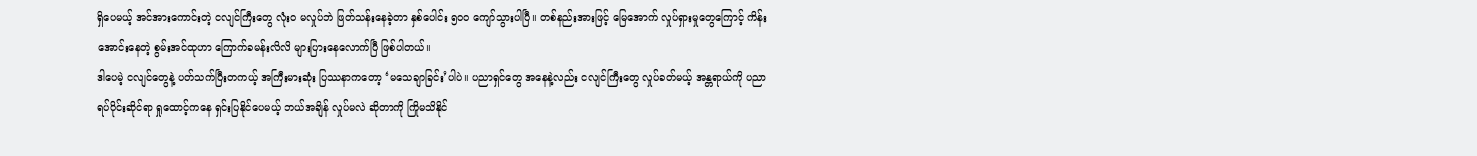ရှိပေမယ့် အင်အားကောင်းတဲ့ ငလျင်ကြီးတွေ လုံးဝ မလှုပ်ဘဲ ဖြတ်သန်းနေခဲ့တာ နှစ်ပေါင်း ၅၀၀ ကျော်သွားပါပြီ။ တစ်နည်းအားဖြင့် မြေအောက် လှုပ်ရှားမှုတွေကြောင့် ကိန်းအောင်းနေတဲ့ စွမ်းအင်ထုဟာ ကြောက်ခမန်းလိလိ များပြားနေလောက်ပြီ ဖြစ်ပါတယ်။
ဒါပေမဲ့ ငလျင်တွေနဲ့ ပတ်သက်ပြီးတကယ့် အကြီးမားဆုံး ပြဿနာကတော့ ‘မသေချာခြင်း’ပါပဲ။ ပညာရှင်တွေ အနေနဲ့လည်း ငလျင်ကြီးတွေ လှုပ်ခတ်မယ့် အန္တရာယ်ကို ပညာရပ်ပိုင်းဆိုင်ရာ ရှုထောင့်ကနေ ရှင်းပြနိုင်ပေမယ့် ဘယ်အချိန် လှုပ်မလဲ ဆိုတာကို ကြိုမသိနိုင်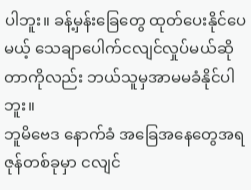ပါဘူး။ ခန့်မှန်းခြေတွေ ထုတ်ပေးနိုင်ပေမယ့် သေချာပေါက်ငလျင်လှုပ်မယ်ဆိုတာကိုလည်း ဘယ်သူမှအာမမခံနိုင်ပါဘူး။
ဘူမိဗေဒ နောက်ခံ အခြေအနေတွေအရ ဇုန်တစ်ခုမှာ ငလျင်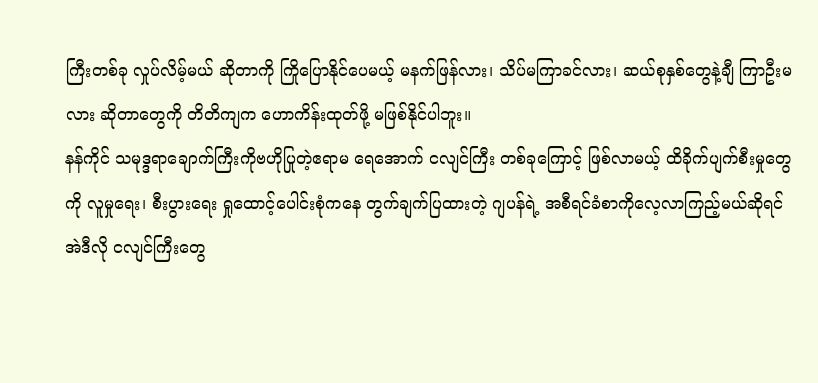ကြီးတစ်ခု လှုပ်လိမ့်မယ် ဆိုတာကို ကြိုပြောနိုင်ပေမယ့် မနက်ဖြန်လား၊ သိပ်မကြာခင်လား၊ ဆယ်စုနှစ်တွေနဲ့ချီ ကြာဦးမလား ဆိုတာတွေကို တိတိကျက ဟောကိန်းထုတ်ဖို့ မဖြစ်နိုင်ပါဘူး။
နန်ကိုင် သမုဒ္ဒရာချောက်ကြီးကိုဗဟိုပြုတဲ့ဧရာမ ရေအောက် ငလျင်ကြီး တစ်ခုကြောင့် ဖြစ်လာမယ့် ထိခိုက်ပျက်စီးမှုတွေကို လူမှုရေး၊ စီးပွားရေး ရှုထောင့်ပေါင်းစုံကနေ တွက်ချက်ပြထားတဲ့ ဂျပန်ရဲ့ အစီရင်ခံစာကိုလေ့လာကြည့်မယ်ဆိုရင်အဲဒီလို ငလျင်ကြီးတွေ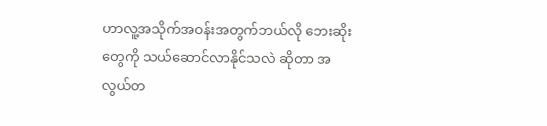ဟာလူ့အသိုက်အဝန်းအတွက်ဘယ်လို ဘေးဆိုးတွေကို သယ်ဆောင်လာနိုင်သလဲ ဆိုတာ အလွယ်တ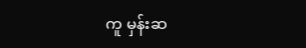ကူ မှန်းဆ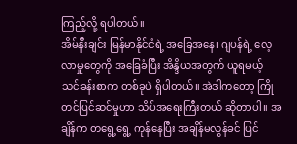ကြည့်လို့ ရပါတယ်။
အိမ်နီးချင်း မြန်မာနိုင်ငံရဲ့ အခြေအနေ၊ ဂျပန်ရဲ့ လေ့လာမှုတွေကို အခြေခံပြီး အိန္ဒိယအတွက် ယူရမယ့် သင်ခန်းစာက တစ်ခုပဲ ရှိပါတယ်။ အဲဒါကတော့ ကြိုတင်ပြင်ဆင်မှုဟာ သိပ်အရေးကြီးတယ် ဆိုတာပါ။ အချိန်က တရွေ့ရွေ့ ကုန်နေပြီး အချိန်မလွန်ခင် ပြင်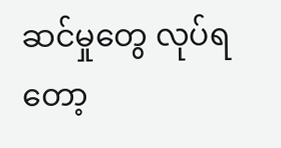ဆင်မှုတွေ လုပ်ရတော့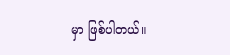မှာ ဖြစ်ပါတယ်။